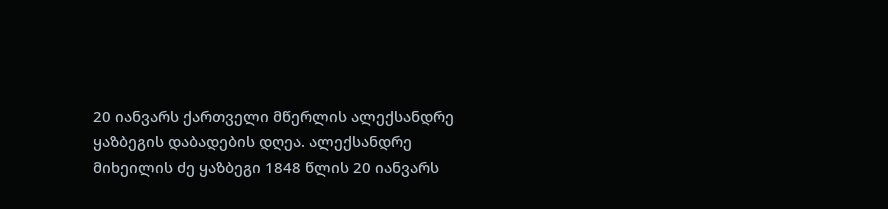20 იანვარს ქართველი მწერლის ალექსანდრე ყაზბეგის დაბადების დღეა. ალექსანდრე მიხეილის ძე ყაზბეგი 1848 წლის 20 იანვარს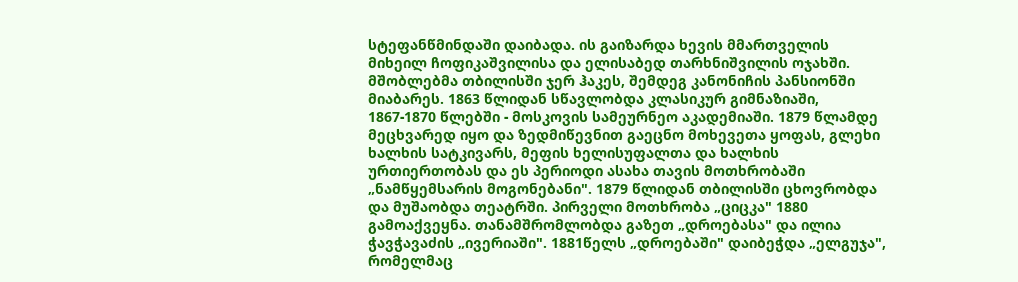სტეფანწმინდაში დაიბადა. ის გაიზარდა ხევის მმართველის მიხეილ ჩოფიკაშვილისა და ელისაბედ თარხნიშვილის ოჯახში.
მშობლებმა თბილისში ჯერ ჰაკეს, შემდეგ კანონიჩის პანსიონში მიაბარეს. 1863 წლიდან სწავლობდა კლასიკურ გიმნაზიაში, 1867-1870 წლებში - მოსკოვის სამეურნეო აკადემიაში. 1879 წლამდე მეცხვარედ იყო და ზედმიწევნით გაეცნო მოხევეთა ყოფას, გლეხი ხალხის სატკივარს, მეფის ხელისუფალთა და ხალხის ურთიერთობას და ეს პერიოდი ასახა თავის მოთხრობაში „ნამწყემსარის მოგონებანი". 1879 წლიდან თბილისში ცხოვრობდა და მუშაობდა თეატრში. პირველი მოთხრობა „ციცკა" 1880 გამოაქვეყნა. თანამშრომლობდა გაზეთ „დროებასა" და ილია ჭავჭავაძის „ივერიაში". 1881წელს „დროებაში" დაიბეჭდა „ელგუჯა", რომელმაც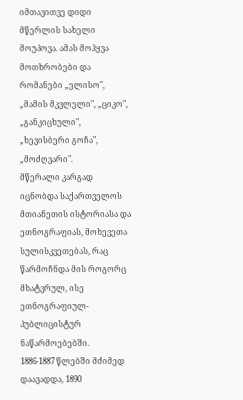იმთავითვე დიდი მწერლის სახელი მოუპოვა. ამას მოჰყვა მოთხრობები და რომანები „ელისო", „მამის მკვლელი", „ციკო", „განკიცხული", „ხევისბერი გოჩა", „მოძღვარი".
მწერალი კარგად იცნობდა საქართველოს მთიანეთის ისტორიასა და ეთნოგრაფიას, მოხევეთა სულისკვეთებას, რაც წარმოჩნდა მის როგორც მხატვრულ, ისე ეთნოგრაფიულ-პუბლიცისტურ ნაწარმოებებში.
1886-1887 წლებში მძიმედ დაავადდა, 1890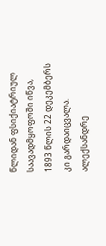წლიდან ფსიქიატრიულ საავადმყოფოში იწვა, 1893 წლის 22 დეკემბერს კი გარდაიცვალა.
ალექსანდრე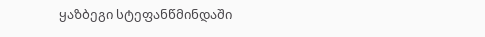ყაზბეგი სტეფანწმინდაში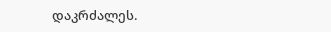დაკრძალეს.